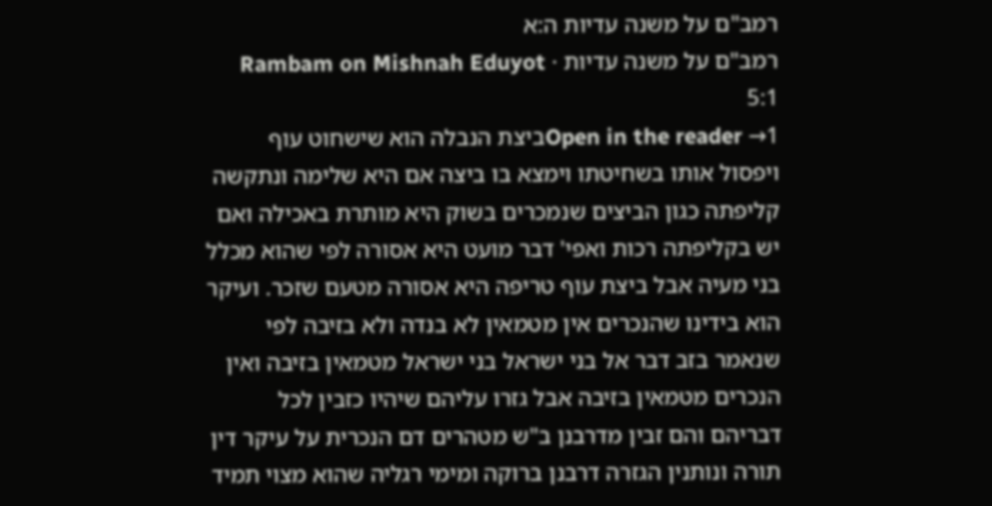רמב"ם על משנה עדיות ה:א
רמב"ם על משנה עדיות · Rambam on Mishnah Eduyot 5:1
Open in the reader →1ביצת הנבלה הוא שישחוט עוף ויפסול אותו בשחיטתו וימצא בו ביצה אם היא שלימה ונתקשה קליפתה כגון הביצים שנמכרים בשוק היא מותרת באכילה ואם יש בקליפתה רכות ואפי' דבר מועט היא אסורה לפי שהוא מכלל בני מעיה אבל ביצת עוף טריפה היא אסורה מטעם שזכר. ועיקר הוא בידינו שהנכרים אין מטמאין לא בנדה ולא בזיבה לפי שנאמר בזב דבר אל בני ישראל בני ישראל מטמאין בזיבה ואין הנכרים מטמאין בזיבה אבל גזרו עליהם שיהיו כזבין לכל דבריהם והם זבין מדרבנן ב"ש מטהרים דם הנכרית על עיקר דין תורה ונותנין הגזרה דרבנן ברוקה ומימי רגליה שהוא מצוי תמיד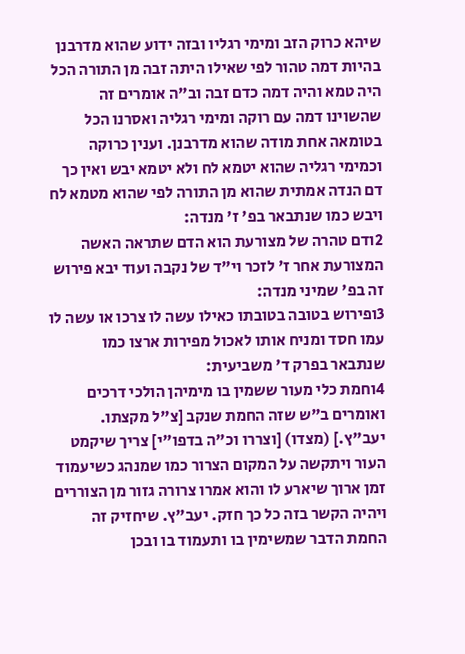שיהא כרוק הזב ומימי רגליו ובזה ידוע שהוא מדרבנן בהיות דמה טהור לפי שאילו היתה זבה מן התורה הכל היה טמא והיה דמה כדם זבה וב"ה אומרים זה שהשוינו דמה עם רוקה ומימי רגליה ואסרנו הכל בטומאה אחת מודה שהוא מדרבנן. וענין כרוקה וכמימי רגליה שהוא יטמא לח ולא יטמא יבש ואין כך דם הנדה אמתית שהוא מן התורה לפי שהוא מטמא לח ויבש כמו שנתבאר בפ' ז' מנדה:
2ודם טהרה של מצורעת הוא הדם שתראה האשה המצורעת אחר ז' לזכר וי"ד של נקבה ועוד יבא פירוש זה בפ' שמיני מנדה:
3ופירוש בטובה בטובתו כאילו עשה לו צרכו או עשה לו עמו חסד ומניח אותו לאכול מפירות ארצו כמו שנתבאר בפרק ד' משביעית:
4וחמת כלי מעור ששמין בו מימיהן הולכי דרכים ואומרים ב"ש שזה החמת שנקב [צ"ל מקצתו. יעב"ץ.] (מצדו) [וצררו וכ"ה בדפו"י] צריך שיקמט העור ויתקשה על המקום הצרור כמו שמנהג כשיעמוד זמן ארוך שיארע לו והוא אמרו צרורה גזור מן הצוררים ויהיה הקשר בזה כל כך חזק. יעב"ץ. שיחזיק זה החמת הדבר שמשימין בו ותעמוד בו ובכן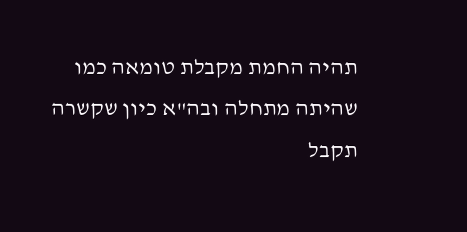תהיה החמת מקבלת טומאה כמו שהיתה מתחלה ובה"א כיון שקשרה תקבל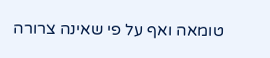טומאה ואף על פי שאינה צרורה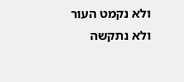ולא נקמט העור ולא נתקשה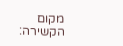מקום הקשירה: